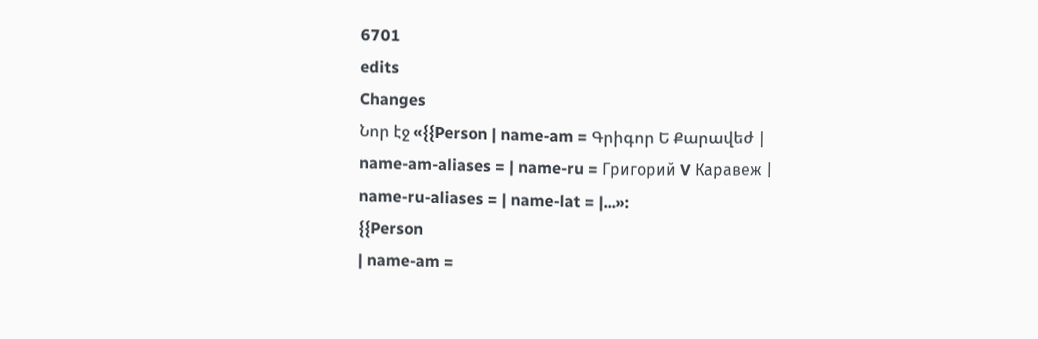6701
edits
Changes
Նոր էջ «{{Person | name-am = Գրիգոր Ե Քարավեժ | name-am-aliases = | name-ru = Григорий V Каравеж | name-ru-aliases = | name-lat = |...»:
{{Person
| name-am =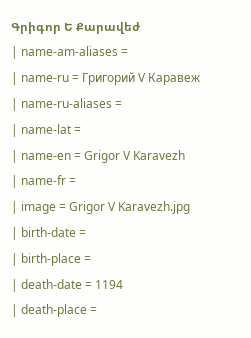Գրիգոր Ե Քարավեժ
| name-am-aliases =
| name-ru = Григорий V Каравеж
| name-ru-aliases =
| name-lat =
| name-en = Grigor V Karavezh
| name-fr =
| image = Grigor V Karavezh.jpg
| birth-date =
| birth-place =
| death-date = 1194
| death-place =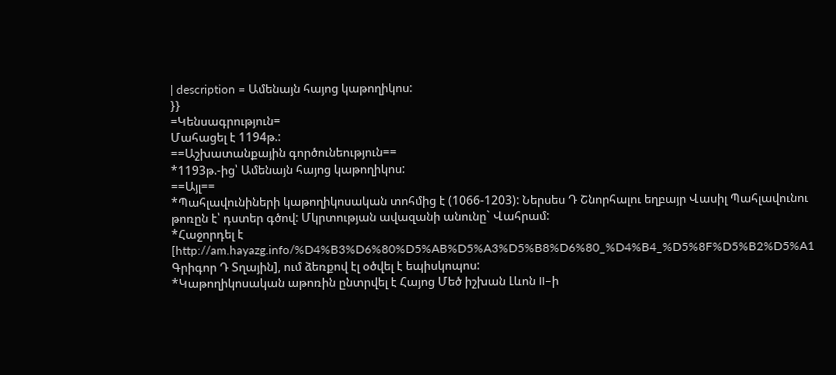| description = Ամենայն հայոց կաթողիկոս:
}}
=Կենսագրություն=
Մահացել է 1194թ.:
==Աշխատանքային գործունեություն==
*1193թ.-ից՝ Ամենայն հայոց կաթողիկոս:
==Այլ==
*Պահլավունիների կաթողիկոսական տոհմից է (1066-1203): Ներսես Դ Շնորհալու եղբայր Վասիլ Պահլավունու թոռըն է՝ դստեր գծով: Մկրտության ավազանի անունը` Վահրամ:
*Հաջորդել է [http://am.hayazg.info/%D4%B3%D6%80%D5%AB%D5%A3%D5%B8%D6%80_%D4%B4_%D5%8F%D5%B2%D5%A1 Գրիգոր Դ Տղային], ում ձեռքով էլ օծվել է եպիսկոպոս:
*Կաթողիկոսական աթոռին ընտրվել է Հայոց Մեծ իշխան Լևոն II–ի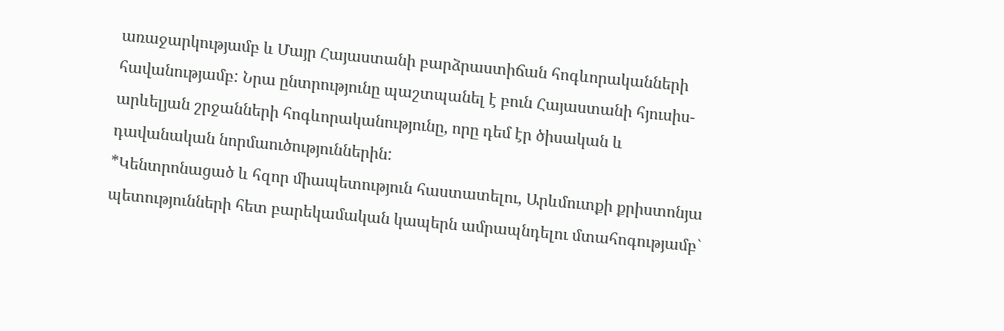առաջարկությամբ և Մայր Հայաստանի բարձրաստիճան հոգևորականների հավանությամբ: Նրա ընտրությունը պաշտպանել է բուն Հայաստանի հյուսիս-արևելյան շրջանների հոգևորականությունը, որը դեմ էր ծիսական և դավանական նորմաուծություններին:
*Կենտրոնացած և հզոր միապետություն հաստատելու, Արևմուտքի քրիստոնյա պետությունների հետ բարեկամական կապերն ամրապնդելու մտահոգությամբ`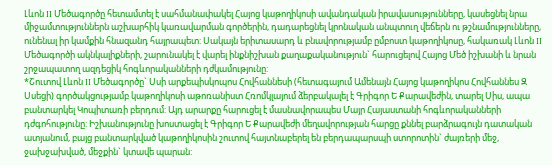Լևոն II Մեծագործը հետամտել է սահմանափակել Հայոց կաթողիկոսի ավանդական իրավասությունները, կասեցնել նրա միջամտություններն աշխարհիկ կառավարման գործերին, դադարեցնել կրոնական անպտուղ վեճերն ու թշնամությունները, ունենալ իր կամքին հնազանդ հայրապետ: Սակայն երիտասարդ և բնավորությամբ ըմբոստ կաթողիկոսը, հակառակ Լևոն II Մեծագործի ակնկալիքների, շարունակել է վարել ինքնիշխան քաղաքականություն` հարուցելով Հայոց Մեծ իշխանի և նրան շրջապատող ազդեցիկ հոգևորականների դժկամությունը:
*Շուտով Լևոն II Մեծագործը` Սսի արքեպիսկոպոս Հովհաննեսի (հետագայում Ամենայն Հայոց կաթողիկոս Հովհաննես Զ Սսեցի) գործակցությամբ կաթողիկոսի աթոռանիստ Հռոմկլայում ձերբակալել է Գրիգոր Ե Քարավեժին, տարել Սիս, ապա բանտարկել Կոպիտառի բերդում: Այդ արարքը հարուցել է մասնավորապես Մայր Հայաստանի հոգևորականների դժգոհությունը: Իշխանությունը խոստացել է Գրիգոր Ե Քարավեժի մեղավորության հարցը քննել բարձրագույն դատական ատյանում, բայց բանտարկված կաթողիկոսին շուտով հայտնաբերել են բերդապարսպի ստորոտին` ժայռերի մեջ, ջախջախված, մեջքին` կտավե պարան: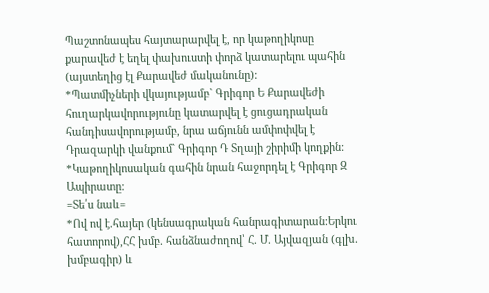Պաշտոնապես հայտարարվել է, որ կաթողիկոսը քարավեժ է եղել փախուստի փորձ կատարելու պահին (այստեղից էլ Քարավեժ մականունը):
*Պատմիչների վկայությամբ` Գրիգոր Ե Քարավեժի հուղարկավորությունը կատարվել է ցուցադրական հանդիսավորությամբ, նրա աճյունն ամփոփվել է Դրազարկի վանքում` Գրիգոր Դ Տղայի շիրիմի կողքին:
*Կաթողիկոսական գահին նրան հաջորդել է Գրիգոր Զ Ապիրատը:
=Տե՛ս նաև=
*Ով ով է.հայեր (կենսագրական հանրագիտարան:Երկու հատորով),ՀՀ խմբ. հանձնաժողով՝ Հ. Մ. Այվազյան (գլխ. խմբագիր) և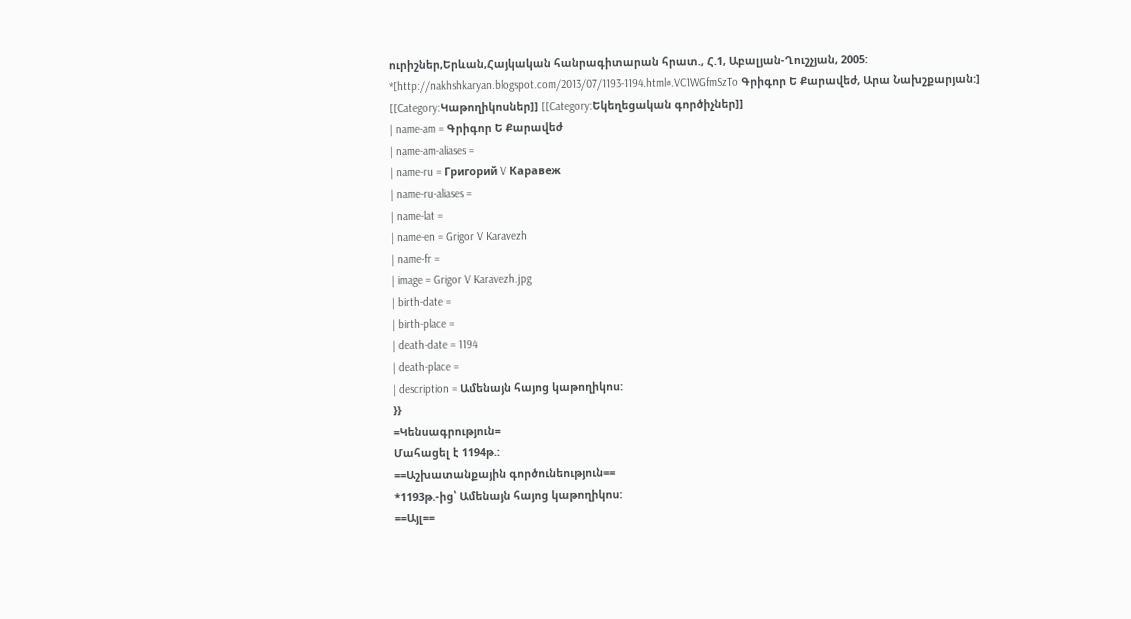ուրիշներ,Երևան,Հայկական հանրագիտարան հրատ., Հ.1, Աբալյան-Ղուշչյան, 2005:
*[http://nakhshkaryan.blogspot.com/2013/07/1193-1194.html#.VC1WGfmSzTo Գրիգոր Ե Քարավեժ, Արա Նախշքարյան:]
[[Category:Կաթողիկոսներ]] [[Category:Եկեղեցական գործիչներ]]
| name-am = Գրիգոր Ե Քարավեժ
| name-am-aliases =
| name-ru = Григорий V Каравеж
| name-ru-aliases =
| name-lat =
| name-en = Grigor V Karavezh
| name-fr =
| image = Grigor V Karavezh.jpg
| birth-date =
| birth-place =
| death-date = 1194
| death-place =
| description = Ամենայն հայոց կաթողիկոս:
}}
=Կենսագրություն=
Մահացել է 1194թ.:
==Աշխատանքային գործունեություն==
*1193թ.-ից՝ Ամենայն հայոց կաթողիկոս:
==Այլ==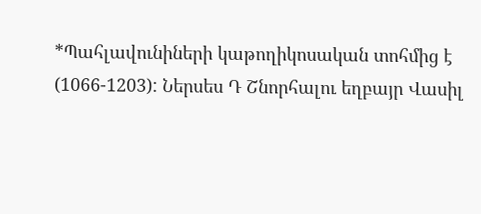*Պահլավունիների կաթողիկոսական տոհմից է (1066-1203): Ներսես Դ Շնորհալու եղբայր Վասիլ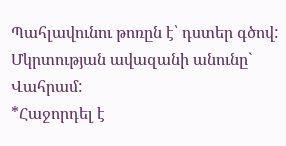Պահլավունու թոռըն է՝ դստեր գծով: Մկրտության ավազանի անունը` Վահրամ:
*Հաջորդել է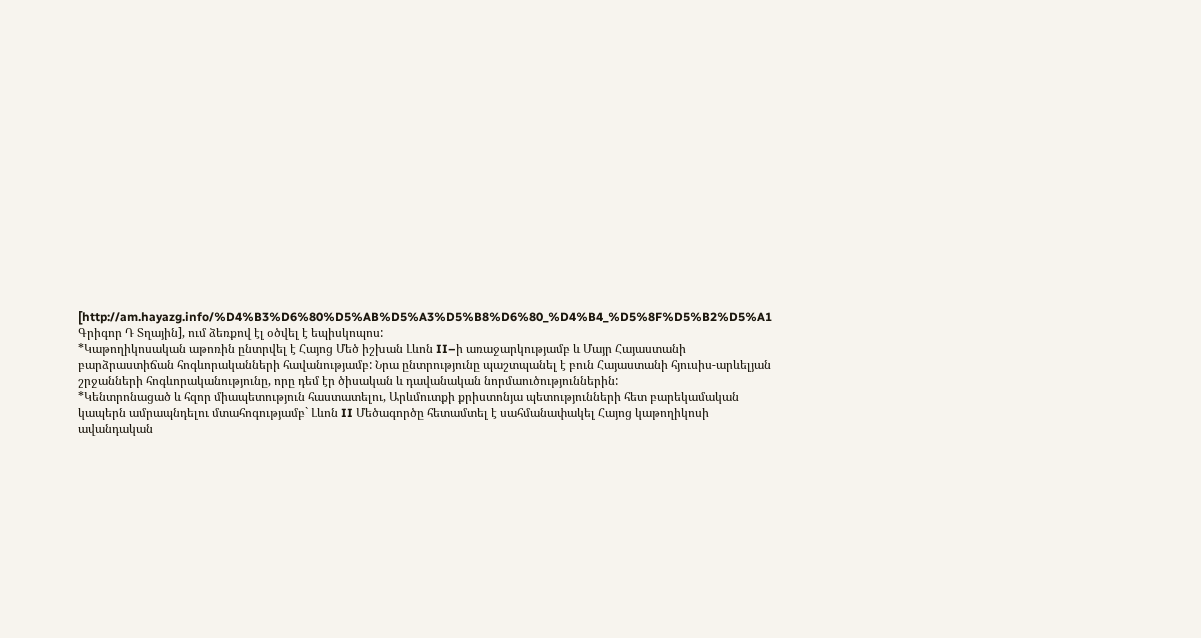[http://am.hayazg.info/%D4%B3%D6%80%D5%AB%D5%A3%D5%B8%D6%80_%D4%B4_%D5%8F%D5%B2%D5%A1 Գրիգոր Դ Տղային], ում ձեռքով էլ օծվել է եպիսկոպոս:
*Կաթողիկոսական աթոռին ընտրվել է Հայոց Մեծ իշխան Լևոն II–ի առաջարկությամբ և Մայր Հայաստանի բարձրաստիճան հոգևորականների հավանությամբ: Նրա ընտրությունը պաշտպանել է բուն Հայաստանի հյուսիս-արևելյան շրջանների հոգևորականությունը, որը դեմ էր ծիսական և դավանական նորմաուծություններին:
*Կենտրոնացած և հզոր միապետություն հաստատելու, Արևմուտքի քրիստոնյա պետությունների հետ բարեկամական կապերն ամրապնդելու մտահոգությամբ` Լևոն II Մեծագործը հետամտել է սահմանափակել Հայոց կաթողիկոսի ավանդական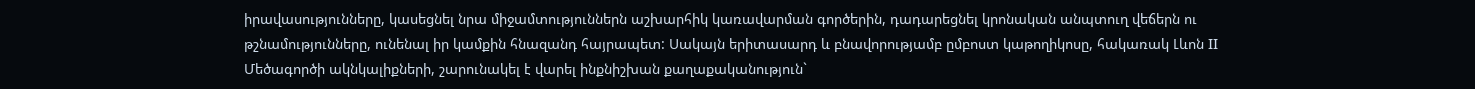իրավասությունները, կասեցնել նրա միջամտություններն աշխարհիկ կառավարման գործերին, դադարեցնել կրոնական անպտուղ վեճերն ու թշնամությունները, ունենալ իր կամքին հնազանդ հայրապետ: Սակայն երիտասարդ և բնավորությամբ ըմբոստ կաթողիկոսը, հակառակ Լևոն II Մեծագործի ակնկալիքների, շարունակել է վարել ինքնիշխան քաղաքականություն`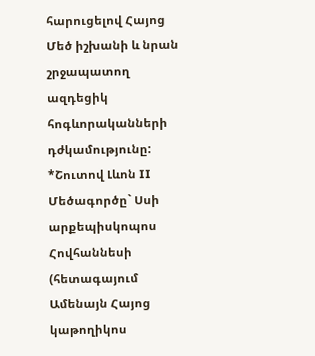հարուցելով Հայոց Մեծ իշխանի և նրան շրջապատող ազդեցիկ հոգևորականների դժկամությունը:
*Շուտով Լևոն II Մեծագործը` Սսի արքեպիսկոպոս Հովհաննեսի (հետագայում Ամենայն Հայոց կաթողիկոս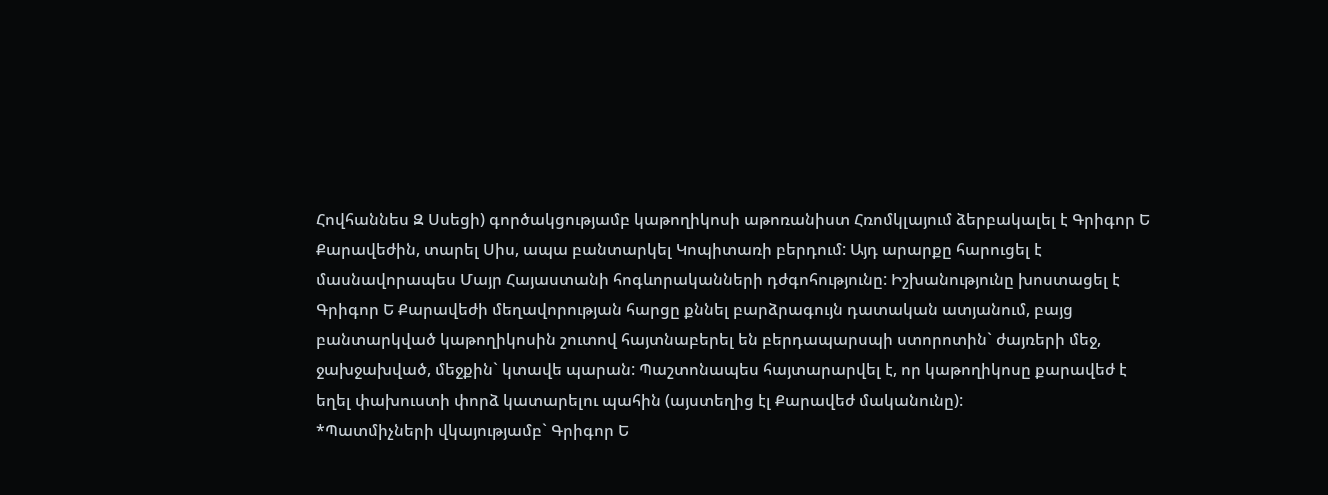Հովհաննես Զ Սսեցի) գործակցությամբ կաթողիկոսի աթոռանիստ Հռոմկլայում ձերբակալել է Գրիգոր Ե Քարավեժին, տարել Սիս, ապա բանտարկել Կոպիտառի բերդում: Այդ արարքը հարուցել է մասնավորապես Մայր Հայաստանի հոգևորականների դժգոհությունը: Իշխանությունը խոստացել է Գրիգոր Ե Քարավեժի մեղավորության հարցը քննել բարձրագույն դատական ատյանում, բայց բանտարկված կաթողիկոսին շուտով հայտնաբերել են բերդապարսպի ստորոտին` ժայռերի մեջ, ջախջախված, մեջքին` կտավե պարան: Պաշտոնապես հայտարարվել է, որ կաթողիկոսը քարավեժ է եղել փախուստի փորձ կատարելու պահին (այստեղից էլ Քարավեժ մականունը):
*Պատմիչների վկայությամբ` Գրիգոր Ե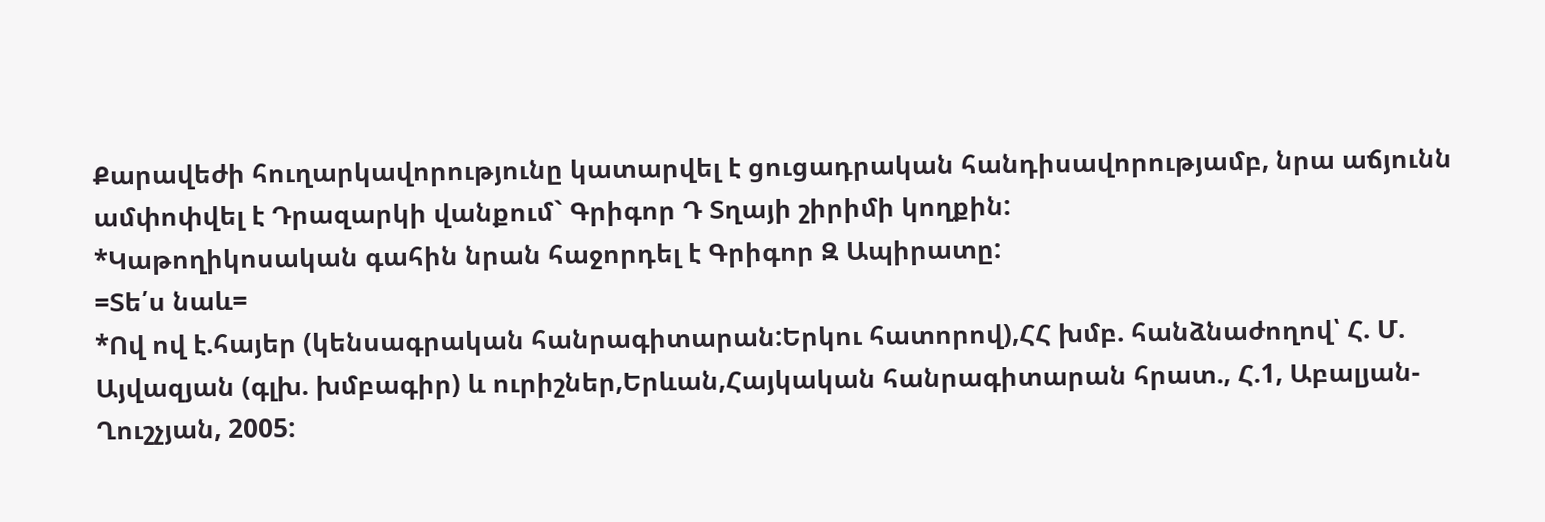Քարավեժի հուղարկավորությունը կատարվել է ցուցադրական հանդիսավորությամբ, նրա աճյունն ամփոփվել է Դրազարկի վանքում` Գրիգոր Դ Տղայի շիրիմի կողքին:
*Կաթողիկոսական գահին նրան հաջորդել է Գրիգոր Զ Ապիրատը:
=Տե՛ս նաև=
*Ով ով է.հայեր (կենսագրական հանրագիտարան:Երկու հատորով),ՀՀ խմբ. հանձնաժողով՝ Հ. Մ. Այվազյան (գլխ. խմբագիր) և ուրիշներ,Երևան,Հայկական հանրագիտարան հրատ., Հ.1, Աբալյան-Ղուշչյան, 2005: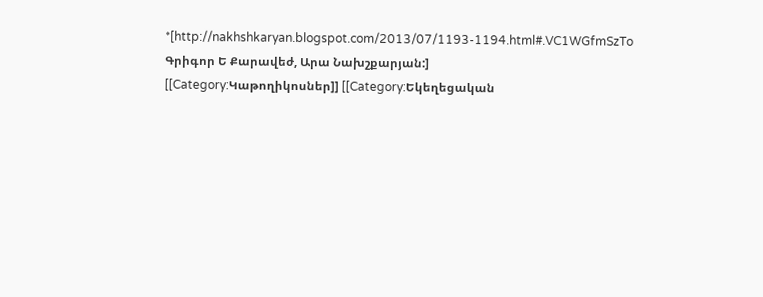*[http://nakhshkaryan.blogspot.com/2013/07/1193-1194.html#.VC1WGfmSzTo Գրիգոր Ե Քարավեժ, Արա Նախշքարյան:]
[[Category:Կաթողիկոսներ]] [[Category:Եկեղեցական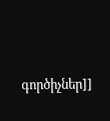գործիչներ]]